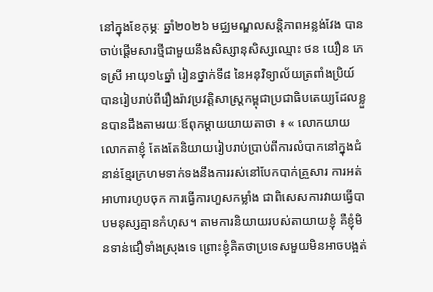នៅក្នុងខែកុម្ភៈ ឆ្នាំ២០២៦ មជ្ឈមណ្ឌលសន្តិភាពអន្លង់វែង បានចាប់ផ្ដើមសារថ្មីជាមួយនឹងសិស្សានុសិស្សឈ្មោះ ថន យឿន ភេទស្រី អាយុ១៤ឆ្នាំ រៀនថ្នាក់ទី៨ នៃអនុវិទ្យាល័យត្រពាំងប្រិយ៍បានរៀបរាប់ពីរឿងរ៉ាវប្រវត្តិសាស្រ្តកម្ពុជាប្រជាធិបតេយ្យដែលខ្លួនបានដឹងតាមរយៈឪពុកម្ដាយយាយតាថា ៖ « លោកយាយលោកតាខ្ញុំ តែងតែនិយាយរៀបរាប់ប្រាប់ពីការលំបាកនៅក្នុងជំនាន់ខ្មែរក្រហមទាក់ទងនឹងការរស់នៅបែកបាក់គ្រួសារ ការអត់អាហារហូបចុក ការធ្វើការហួសកម្លាំង ជាពិសេសការវាយធ្វើបាបមនុស្សគ្មានកំហុស។ តាមការនិយាយរបស់តាយាយខ្ញុំ គឺខ្ញុំមិនទាន់ជឿទាំងស្រុងទេ ព្រោះខ្ញុំគិតថាប្រទេសមួយមិនអាចបង្អត់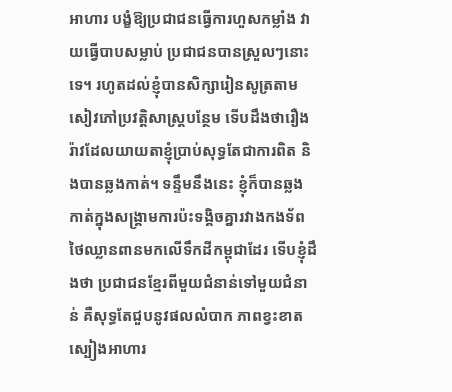អាហារ បង្ខំឱ្យប្រជាជនធ្វើការហួសកម្លាំង វាយធ្វើបាបសម្លាប់ ប្រជាជនបានស្រួលៗនោះទេ។ រហូតដល់ខ្ញុំបានសិក្សារៀនសូត្រតាមសៀវភៅប្រវត្តិសាស្រ្តបន្ថែម ទើបដឹងថារឿងរ៉ាវដែលយាយតាខ្ញុំប្រាប់សុទ្ធតែជាការពិត និងបានឆ្លងកាត់។ ទន្ទឹមនឹងនេះ ខ្ញុំក៏បានឆ្លងកាត់ក្នុងសង្គ្រាមការប៉ះទង្គិចគ្នារវាងកងទ័ពថៃឈ្លានពានមកលើទឹកដីកម្ពុជាដែរ ទើបខ្ញុំដឹងថា ប្រជាជនខ្មែរពីមួយជំនាន់ទៅមួយជំនាន់ គឺសុទ្ធតែជួបនូវផលលំបាក ភាពខ្វះខាតស្បៀងអាហារ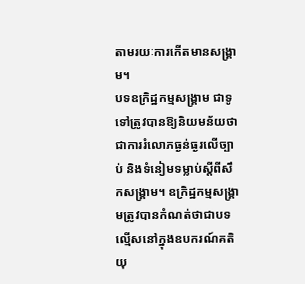តាមរយៈការកើតមានសង្គ្រាម។
បទឧក្រិដ្ឋកម្មសង្គ្រាម ជាទូទៅត្រូវបានឱ្យនិយមន័យថាជាការរំលោភធ្ងន់ធ្ងរលើច្បាប់ និងទំនៀមទម្លាប់ស្ដីពីសឹកសង្គ្រាម។ ឧក្រិដ្ឋកម្មសង្គ្រាមត្រូវបានកំណត់ថាជាបទល្មើសនៅក្នុងឧបករណ៍គតិយុ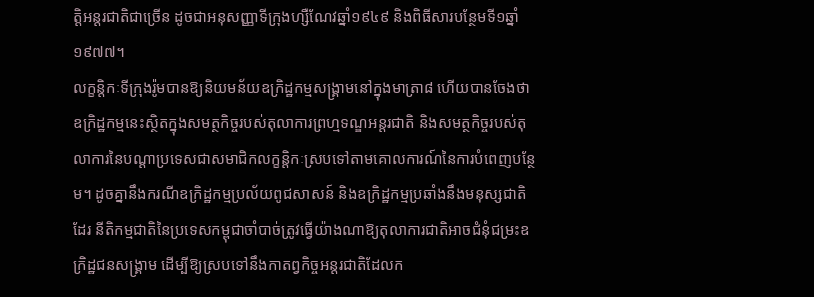ត្ដិអន្ដរជាតិជាច្រើន ដូចជាអនុសញ្ញាទីក្រុងហ្សឺណែវឆ្នាំ១៩៤៩ និងពិធីសារបន្ថែមទី១ឆ្នាំ១៩៧៧។
លក្ខន្ដិកៈទីក្រុងរ៉ូមបានឱ្យនិយមន័យឧក្រិដ្ឋកម្មសង្គ្រាមនៅក្នុងមាត្រា៨ ហើយបានចែងថា ឧក្រិដ្ឋកម្មនេះស្ថិតក្នុងសមត្ថកិច្ចរបស់តុលាការព្រហ្មទណ្ឌអន្ដរជាតិ និងសមត្ថកិច្ចរបស់តុលាការនៃបណ្ដាប្រទេសជាសមាជិកលក្ខន្ដិកៈស្របទៅតាមគោលការណ៍នៃការបំពេញបន្ថែម។ ដូចគ្នានឹងករណីឧក្រិដ្ឋកម្មប្រល័យពូជសាសន៍ និងឧក្រិដ្ឋកម្មប្រឆាំងនឹងមនុស្សជាតិដែរ នីតិកម្មជាតិនៃប្រទេសកម្ពុជាចាំបាច់ត្រូវធ្វើយ៉ាងណាឱ្យតុលាការជាតិអាចជំនុំជម្រះឧក្រិដ្ឋជនសង្គ្រាម ដើម្បីឱ្យស្របទៅនឹងកាតព្វកិច្ចអន្ដរជាតិដែលក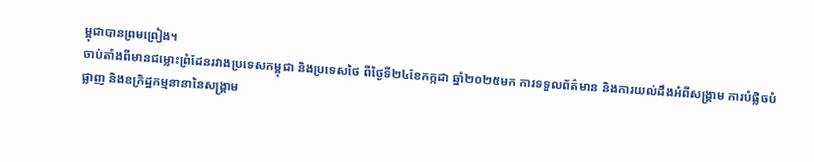ម្ពុជាបានព្រមព្រៀង។
ចាប់តាំងពីមានជម្លោះព្រំដែនរវាងប្រទេសកម្ពុជា និងប្រទេសថៃ ពីថ្ងៃទី២៤ខែកក្កដា ឆ្នាំ២០២៥មក ការទទួលព័ត៌មាន និងការយល់ដឹងអំពីសង្គ្រាម ការបំផ្លិចបំផ្លាញ និងឧក្រិដ្ឋកម្មនានានៃសង្គ្រាម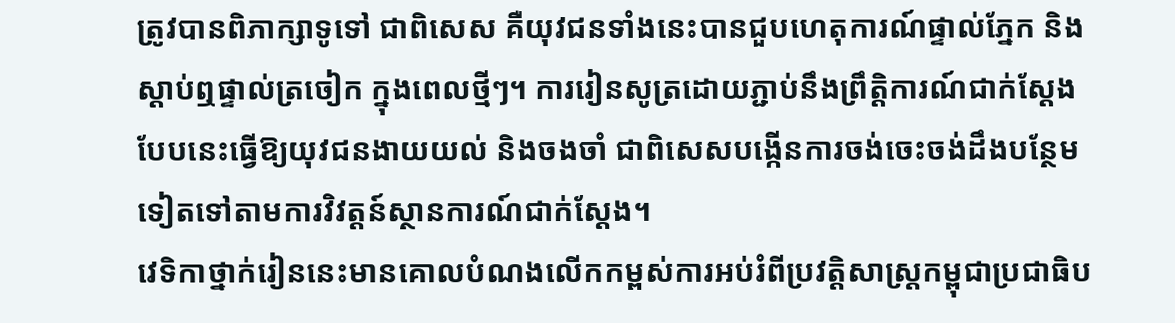ត្រូវបានពិភាក្សាទូទៅ ជាពិសេស គឺយុវជនទាំងនេះបានជួបហេតុការណ៍ផ្ទាល់ភ្នែក និងស្ដាប់ឮផ្ទាល់ត្រចៀក ក្នុងពេលថ្មីៗ។ ការរៀនសូត្រដោយភ្ជាប់នឹងព្រឹត្ដិការណ៍ជាក់ស្ដែងបែបនេះធ្វើឱ្យយុវជនងាយយល់ និងចងចាំ ជាពិសេសបង្កើនការចង់ចេះចង់ដឹងបន្ថែមទៀតទៅតាមការវិវត្ដន៍ស្ថានការណ៍ជាក់ស្ដែង។
វេទិកាថ្នាក់រៀននេះមានគោលបំណងលើកកម្ពស់ការអប់រំពីប្រវត្ដិសាស្ដ្រកម្ពុជាប្រជាធិប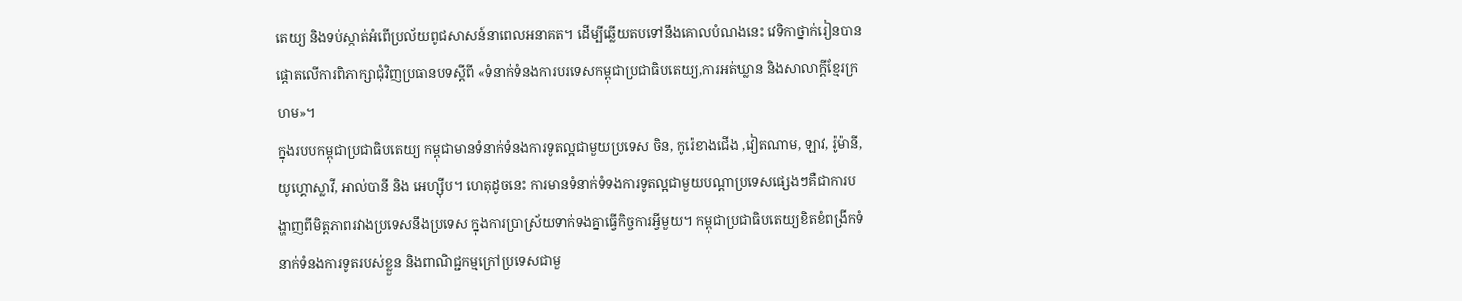តេយ្យ និងទប់ស្កាត់អំពើប្រល័យពូជសាសន៍នាពេលអនាគត។ ដើម្បីឆ្លើយតបទៅនឹងគោលបំណងនេះ វេទិកាថ្នាក់រៀនបានផ្តោតលើការពិភាក្សាជុំវិញប្រធានបទស្ដីពី «ទំនាក់ទំនងការបរទេសកម្ពុជាប្រជាធិបតេយ្យ,ការអត់ឃ្លាន និងសាលាក្ដីខ្មែរក្រហម»។
ក្នុងរបបកម្ពុជាប្រជាធិបតេយ្យ កម្ពុជាមានទំនាក់ទំនងការទូតល្អជាមួយប្រទេស ចិន, កូរ៉េខាងជើង ,វៀតណាម, ឡាវ, រ៉ូម៉ានី, យូហ្គោស្លាវី, អាល់បានី និង អេហ្ស៊ីប។ ហេតុដូចនេះ ការមានទំនាក់ទំទងការទូតល្អជាមួយបណ្ដាប្រទេសផ្សេងៗគឺជាការបង្ហាញពីមិត្តភាពរវាងប្រទេសនឹងប្រទេស ក្នុងការប្រាស្រ័យទាក់ទងគ្នាធ្វើកិច្ចការអ្វីមួយ។ កម្ពុជាប្រជាធិបតេយ្យខិតខំពង្រីកទំនាក់ទំនងការទូតរបស់ខ្លួន និងពាណិជ្ជកម្មក្រៅប្រទេសជាមួ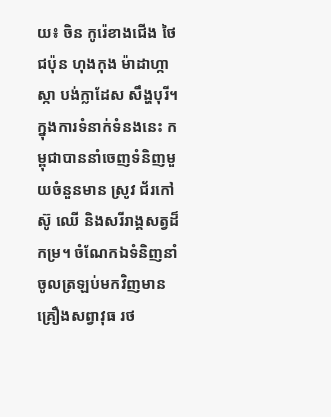យ៖ ចិន កូរ៉េខាងជើង ថៃ ជប៉ុន ហុងកុង ម៉ាដាហ្កាស្កា បង់ក្លាដែស សឹង្ហបុរី។ ក្នុងការទំនាក់ទំនងនេះ កម្ពុជាបាននាំចេញទំនិញមួយចំនួនមាន ស្រូវ ជ័រកៅស៊ូ ឈើ និងសរីរាង្គសត្វដ៏កម្រ។ ចំណែកឯទំនិញនាំចូលត្រឡប់មកវិញមានគ្រឿងសព្វាវុធ រថ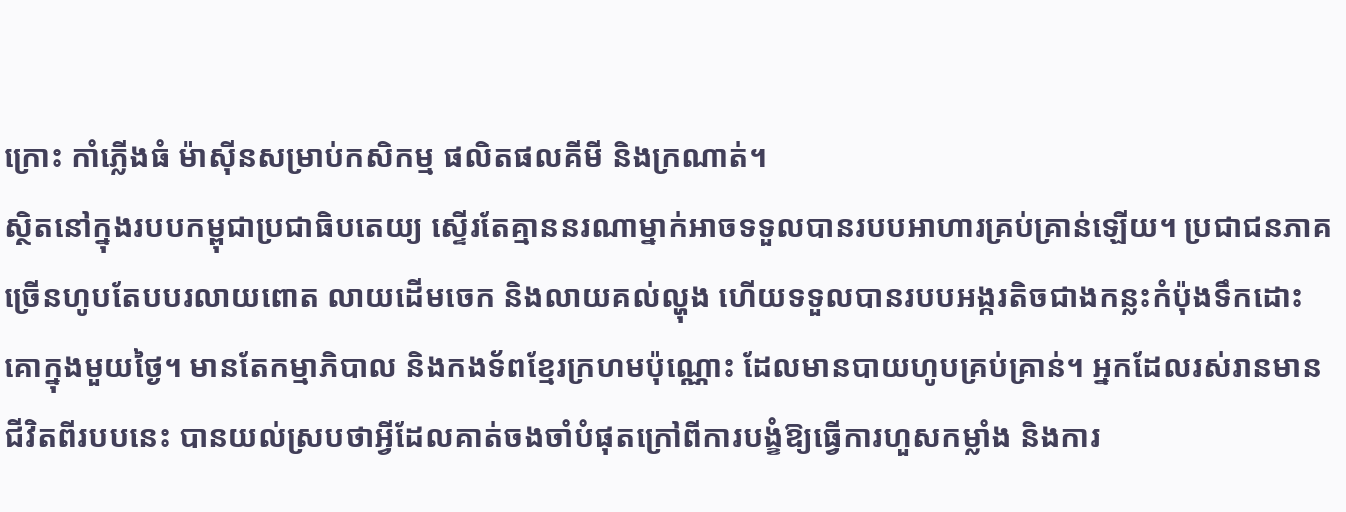ក្រោះ កាំភ្លើងធំ ម៉ាស៊ីនសម្រាប់កសិកម្ម ផលិតផលគីមី និងក្រណាត់។
ស្ថិតនៅក្នុងរបបកម្ពុជាប្រជាធិបតេយ្យ ស្ទើរតែគ្មាននរណាម្នាក់អាចទទួលបានរបបអាហារគ្រប់គ្រាន់ឡើយ។ ប្រជាជនភាគច្រើនហូបតែបបរលាយពោត លាយដើមចេក និងលាយគល់ល្ហុង ហើយទទួលបានរបបអង្ករតិចជាងកន្លះកំប៉ុងទឹកដោះគោក្នុងមួយថ្ងៃ។ មានតែកម្មាភិបាល និងកងទ័ពខ្មែរក្រហមប៉ុណ្ណោះ ដែលមានបាយហូបគ្រប់គ្រាន់។ អ្នកដែលរស់រានមានជីវិតពីរបបនេះ បានយល់ស្របថាអ្វីដែលគាត់ចងចាំបំផុតក្រៅពីការបង្ខំឱ្យធ្វើការហួសកម្លាំង និងការ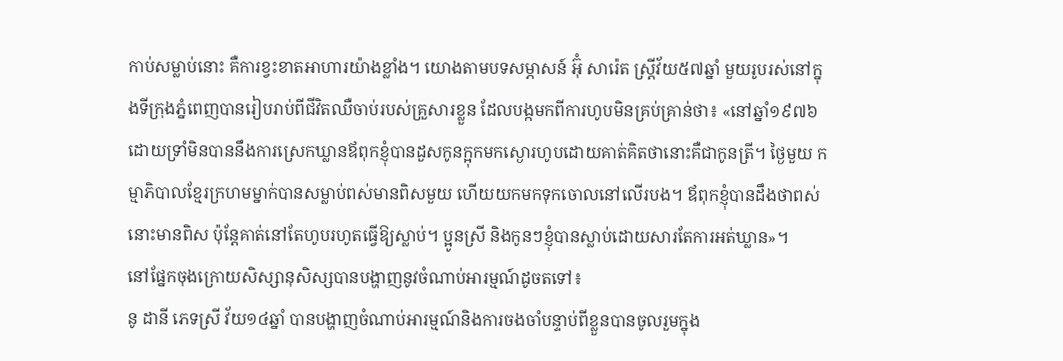កាប់សម្លាប់នោះ គឺការខ្វះខាតអាហារយ៉ាងខ្លាំង។ យោងតាមបទសម្ភាសន៍ អ៊ុំ សារ៉េត ស្រ្តីវ័យ៥៧ឆ្នាំ មួយរូបរស់នៅក្នុងទីក្រុងភ្នំពេញបានរៀបរាប់ពីជីវិតឈឺចាប់របស់គ្រួសារខ្លួន ដែលបង្កមកពីការហូបមិនគ្រប់គ្រាន់ថា៖ «នៅឆ្នាំ១៩៧៦ ដោយទ្រាំមិនបាននឹងការស្រេកឃ្លានឪពុកខ្ញុំបានដួសកូនក្អុកមកស្ងោរហូបដោយគាត់គិតថានោះគឺជាកូនត្រី។ ថ្ងៃមួយ កម្មាភិបាលខ្មែរក្រហមម្នាក់បានសម្លាប់ពស់មានពិសមួយ ហើយយកមកទុកចោលនៅលើរបង។ ឪពុកខ្ញុំបានដឹងថាពស់នោះមានពិស ប៉ុន្តែគាត់នៅតែហូបរហូតធ្វើឱ្យស្លាប់។ ប្អូនស្រី និងកូនៗខ្ញុំបានស្លាប់ដោយសារតែការអត់ឃ្លាន»។
នៅផ្នែកចុងក្រោយសិស្សានុសិស្សបានបង្ហាញនូវចំណាប់អារម្មណ៍ដូចតទៅ៖
នូ ដានី ភេទស្រី វ័យ១៤ឆ្នាំ បានបង្ហាញចំណាប់អារម្មណ៍និងការចងចាំបន្ទាប់ពីខ្លួនបានចូលរួមក្នុង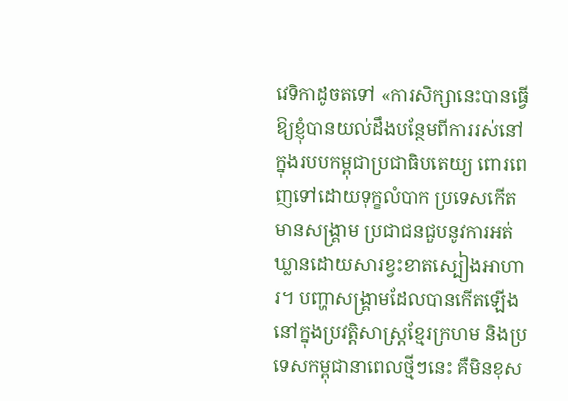វេទិកាដូចតទៅ «ការសិក្សានេះបានធ្វើឱ្យខ្ញុំបានយល់ដឹងបន្ថែមពីការរស់នៅក្នុងរបបកម្ពុជាប្រជាធិបតេយ្យ ពោរពេញទៅដោយទុក្ខលំបាក ប្រទេសកើតមានសង្គ្រាម ប្រជាជនជួបនូវការអត់ឃ្លានដោយសារខ្វះខាតស្បៀងអាហារ។ បញ្ហាសង្គ្រាមដែលបានកើតឡើងនៅក្នុងប្រវត្តិសាស្រ្តខ្មែរក្រហម និងប្រទេសកម្ពុជានាពេលថ្មីៗនេះ គឺមិនខុស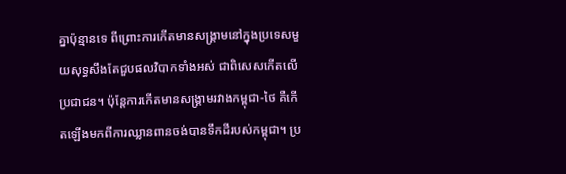គ្នាប៉ុន្មានទេ ពីព្រោះការកើតមានសង្គ្រាមនៅក្នុងប្រទេសមួយសុទ្ធសឹងតែជួបផលវិបាកទាំងអស់ ជាពិសេសកើតលើប្រជាជន។ ប៉ុន្តែការកើតមានសង្គ្រាមរវាងកម្ពុជា-ថៃ គឺកើតឡើងមកពីការឈ្លានពានចង់បានទឹកដីរបស់កម្ពុជា។ ប្រ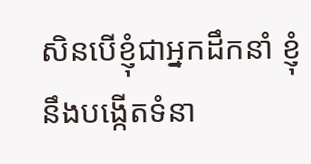សិនបើខ្ញុំជាអ្នកដឹកនាំ ខ្ញុំនឹងបង្កើតទំនា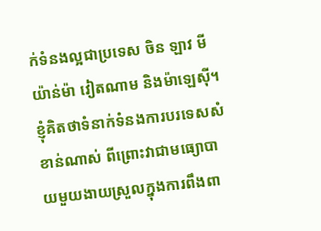ក់ទំនងល្អជាប្រទេស ចិន ឡាវ មីយ៉ាន់ម៉ា វៀតណាម និងម៉ាឡេស៊ី។ ខ្ញុំគិតថាទំនាក់ទំនងការបរទេសសំខាន់ណាស់ ពីព្រោះវាជាមធ្យោបាយមួយងាយស្រួលក្នុងការពឹងពា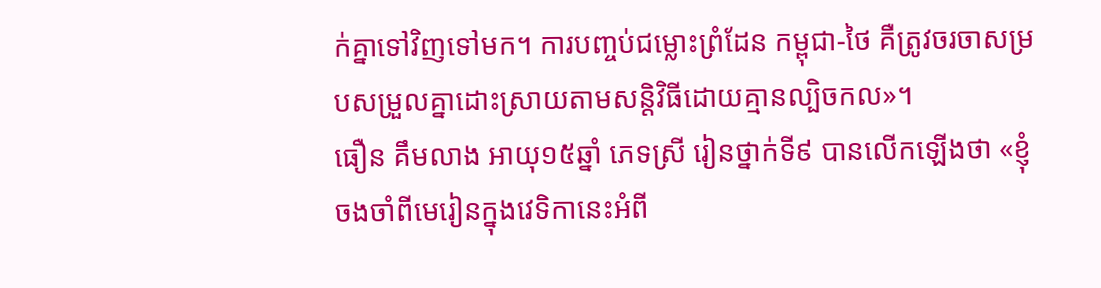ក់គ្នាទៅវិញទៅមក។ ការបញ្ចប់ជម្លោះព្រំដែន កម្ពុជា-ថៃ គឺត្រូវចរចាសម្របសម្រួលគ្នាដោះស្រាយតាមសន្តិវិធីដោយគ្មានល្បិចកល»។
ធឿន គឹមលាង អាយុ១៥ឆ្នាំ ភេទស្រី រៀនថ្នាក់ទី៩ បានលើកឡើងថា «ខ្ញុំចងចាំពីមេរៀនក្នុងវេទិកានេះអំពី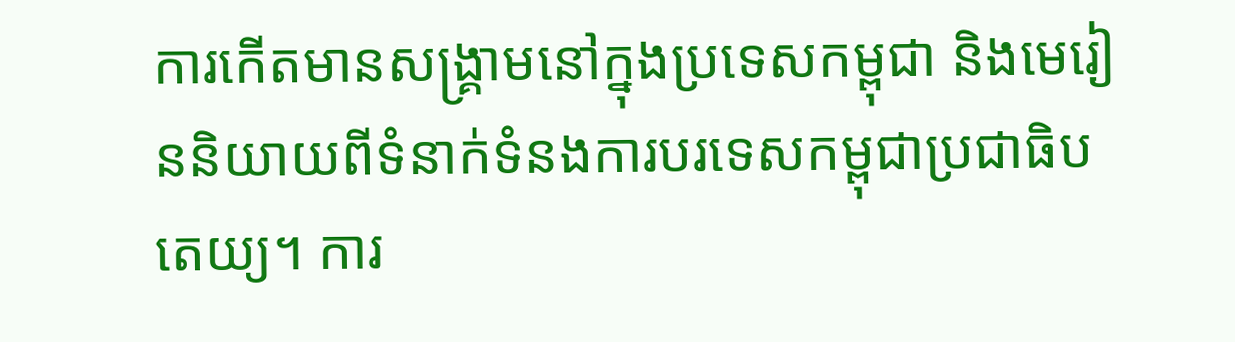ការកើតមានសង្គ្រាមនៅក្នុងប្រទេសកម្ពុជា និងមេរៀននិយាយពីទំនាក់ទំនងការបរទេសកម្ពុជាប្រជាធិបតេយ្យ។ ការ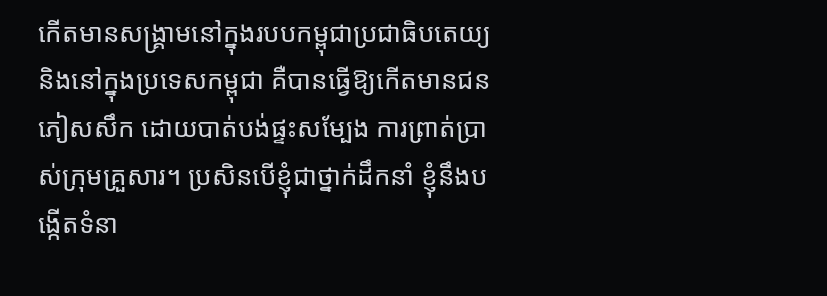កើតមានសង្គ្រាមនៅក្នុងរបបកម្ពុជាប្រជាធិបតេយ្យ និងនៅក្នុងប្រទេសកម្ពុជា គឺបានធ្វើឱ្យកើតមានជនភៀសសឹក ដោយបាត់បង់ផ្ទះសម្បែង ការព្រាត់ប្រាស់ក្រុមគ្រួសារ។ ប្រសិនបើខ្ញុំជាថ្នាក់ដឹកនាំ ខ្ញុំនឹងបង្កើតទំនា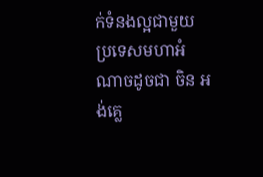ក់ទំនងល្អជាមួយប្រទេសមហាអំណាចដូចជា ចិន អង់គ្លេ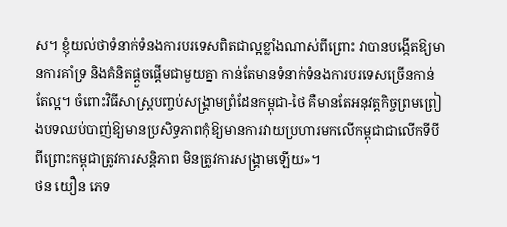ស។ ខ្ញុំយល់ថាទំនាក់ទំនងការបរទេសពិតជាល្អខ្លាំងណាស់ពីព្រោះ វាបានបង្កើតឱ្យមានការគាំទ្រ និងគំនិតផ្ដួចផ្ដើមជាមួយគ្នា កាន់តែមានទំនាក់ទំនងការបរទេសច្រើនកាន់តែល្អ។ ចំពោះវិធីសាស្រ្តបញ្ចប់សង្គ្រាមព្រំដែនកម្ពុជា-ថៃ គឺមានតែអនុវត្តកិច្ចព្រមព្រៀងបទឈប់បាញ់ឱ្យមានប្រសិទ្ធភាពកុំឱ្យមានការវាយប្រហារមកលើកម្ពុជាជាលើកទីបី ពីព្រោះកម្ពុជាត្រូវការសន្តិភាព មិនត្រូវការសង្គ្រាមឡើយ»។
ថន យឿន ភេទ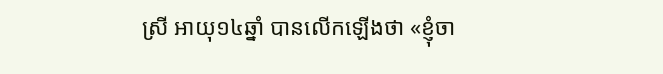ស្រី អាយុ១៤ឆ្នាំ បានលើកឡើងថា «ខ្ញុំចា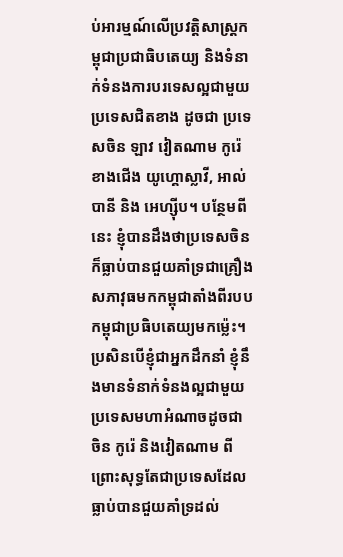ប់អារម្មណ៍លើប្រវត្តិសាស្រ្តកម្ពុជាប្រជាធិបតេយ្យ និងទំនាក់ទំនងការបរទេសល្អជាមួយប្រទេសជិតខាង ដូចជា ប្រទេសចិន ឡាវ វៀតណាម កូរ៉េខាងជើង យូហ្គោស្លាវី, អាល់បានី និង អេហ្ស៊ីប។ បន្ថែមពីនេះ ខ្ញុំបានដឹងថាប្រទេសចិន ក៏ធ្លាប់បានជួយគាំទ្រជាគ្រឿងសភាវុធមកកម្ពុជាតាំងពីរបបកម្ពុជាប្រធិបតេយ្យមកម៉្លេះ។ ប្រសិនបើខ្ញុំជាអ្នកដឹកនាំ ខ្ញុំនឹងមានទំនាក់ទំនងល្អជាមួយប្រទេសមហាអំណាចដូចជា ចិន កូរ៉េ និងវៀតណាម ពីព្រោះសុទ្ធតែជាប្រទេសដែលធ្លាប់បានជួយគាំទ្រដល់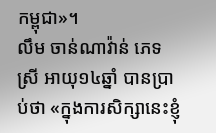កម្ពុជា»។
លឹម ចាន់ណាវ៉ាន់ ភេទស្រី អាយុ១៤ឆ្នាំ បានប្រាប់ថា «ក្នុងការសិក្សានេះខ្ញុំ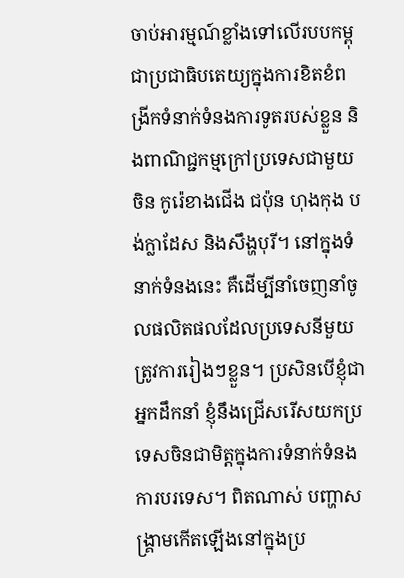ចាប់អារម្មណ៍ខ្លាំងទៅលើរបបកម្ពុជាប្រជាធិបតេយ្យក្នុងការខិតខំពង្រីកទំនាក់ទំនងការទូតរបស់ខ្លួន និងពាណិជ្ជកម្មក្រៅប្រទេសជាមួយ ចិន កូរ៉េខាងជើង ជប៉ុន ហុងកុង បង់ក្លាដែស និងសឹង្ហបុរី។ នៅក្នុងទំនាក់ទំនងនេះ គឺដើម្បីនាំចេញនាំចូលផលិតផលដែលប្រទេសនីមួយត្រូវការរៀងៗខ្លួន។ ប្រសិនបើខ្ញុំជាអ្នកដឹកនាំ ខ្ញុំនឹងជ្រើសរើសយកប្រទេសចិនជាមិត្តក្នុងការទំនាក់ទំនងការបរទេស។ ពិតណាស់ បញ្ហាសង្គ្រាមកើតឡើងនៅក្នុងប្រ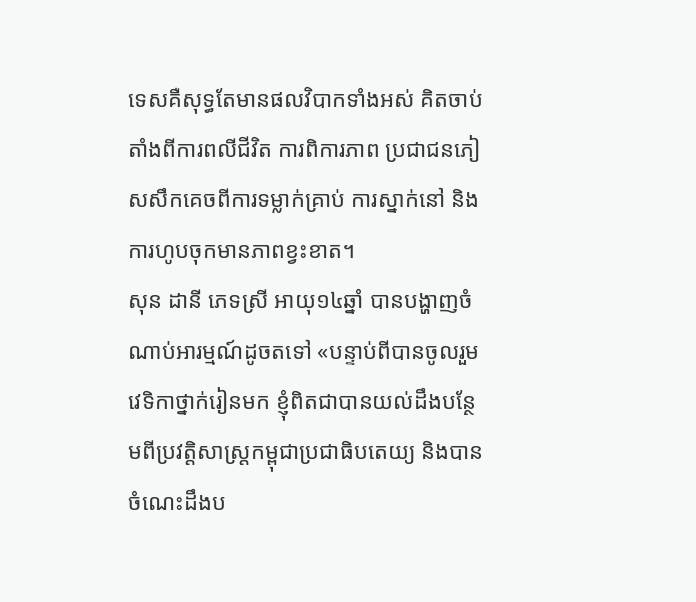ទេសគឺសុទ្ធតែមានផលវិបាកទាំងអស់ គិតចាប់តាំងពីការពលីជីវិត ការពិការភាព ប្រជាជនភៀសសឹកគេចពីការទម្លាក់គ្រាប់ ការស្នាក់នៅ និងការហូបចុកមានភាពខ្វះខាត។
សុន ដានី ភេទស្រី អាយុ១៤ឆ្នាំ បានបង្ហាញចំណាប់អារម្មណ៍ដូចតទៅ «បន្ទាប់ពីបានចូលរួមវេទិកាថ្នាក់រៀនមក ខ្ញុំពិតជាបានយល់ដឹងបន្ថែមពីប្រវត្តិសាស្រ្តកម្ពុជាប្រជាធិបតេយ្យ និងបានចំណេះដឹងប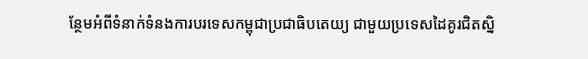ន្ថែមអំពីទំនាក់ទំនងការបរទេសកម្ពុជាប្រជាធិបតេយ្យ ជាមួយប្រទេសដៃគូរជិតស្និ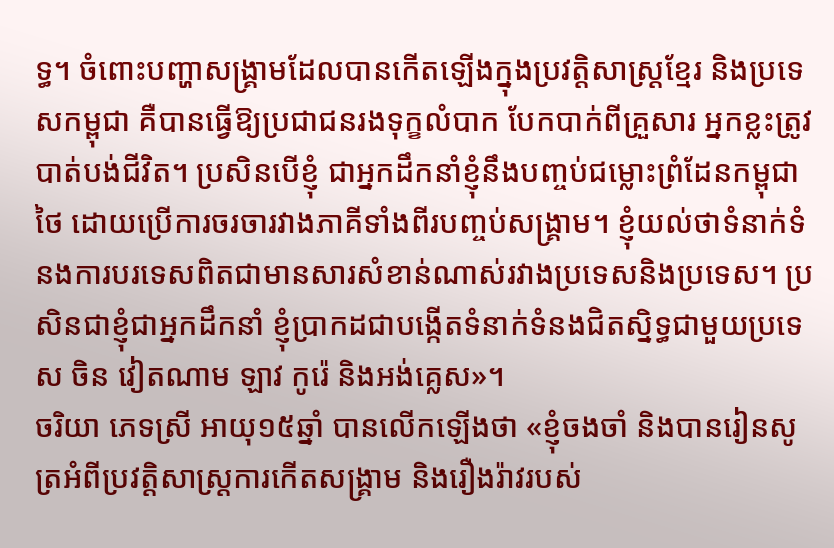ទ្ធ។ ចំពោះបញ្ហាសង្គ្រាមដែលបានកើតឡើងក្នុងប្រវត្តិសាស្រ្តខ្មែរ និងប្រទេសកម្ពុជា គឺបានធ្វើឱ្យប្រជាជនរងទុក្ខលំបាក បែកបាក់ពីគ្រួសារ អ្នកខ្លះត្រូវបាត់បង់ជីវិត។ ប្រសិនបើខ្ញុំ ជាអ្នកដឹកនាំខ្ញុំនឹងបញ្ចប់ជម្លោះព្រំដែនកម្ពុជា ថៃ ដោយប្រើការចរចារវាងភាគីទាំងពីរបញ្ចប់សង្គ្រាម។ ខ្ញុំយល់ថាទំនាក់ទំនងការបរទេសពិតជាមានសារសំខាន់ណាស់រវាងប្រទេសនិងប្រទេស។ ប្រសិនជាខ្ញុំជាអ្នកដឹកនាំ ខ្ញុំប្រាកដជាបង្កើតទំនាក់ទំនងជិតស្និទ្ធជាមួយប្រទេស ចិន វៀតណាម ឡាវ កូរ៉េ និងអង់គ្លេស»។
ចរិយា ភេទស្រី អាយុ១៥ឆ្នាំ បានលើកឡើងថា «ខ្ញុំចងចាំ និងបានរៀនសូត្រអំពីប្រវត្តិសាស្រ្តការកើតសង្គ្រាម និងរឿងរ៉ាវរបស់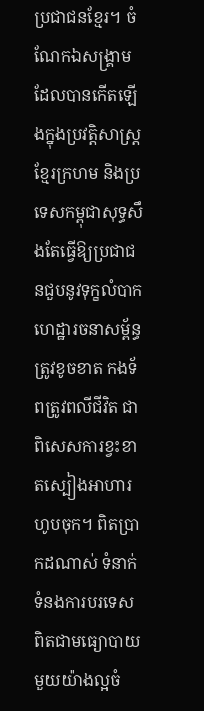ប្រជាជនខ្មែរ។ ចំណែកឯសង្គ្រាមដែលបានកើតឡើងក្នុងប្រវត្តិសាស្រ្តខ្មែរក្រហម និងប្រទេសកម្ពុជាសុទ្ធសឹងតែធ្វើឱ្យប្រជាជនជួបនូវទុក្ខលំបាក ហេដ្ឋារចនាសម្ព័ន្ធត្រូវខូចខាត កងទ័ពត្រូវពលីជីវិត ជាពិសេសការខ្វះខាតស្បៀងអាហារហូបចុក។ ពិតប្រាកដណាស់ ទំនាក់ទំនងការបរទេសពិតជាមធ្យោបាយមួយយ៉ាងល្អចំ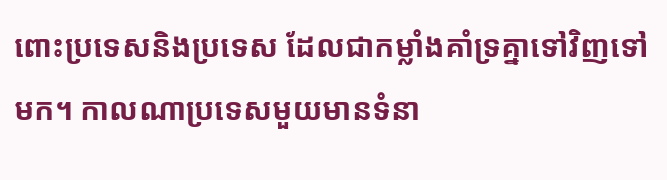ពោះប្រទេសនិងប្រទេស ដែលជាកម្លាំងគាំទ្រគ្នាទៅវិញទៅមក។ កាលណាប្រទេសមួយមានទំនា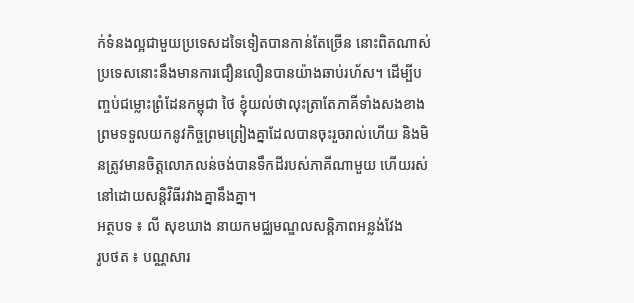ក់ទំនងល្អជាមួយប្រទេសដទៃទៀតបានកាន់តែច្រើន នោះពិតណាស់ប្រទេសនោះនឹងមានការជឿនលឿនបានយ៉ាងឆាប់រហ័ស។ ដើម្បីបញ្ចប់ជម្លោះព្រំដែនកម្ពុជា ថៃ ខ្ញុំយល់ថាលុះត្រាតែភាគីទាំងសងខាងព្រមទទួលយកនូវកិច្ចព្រមព្រៀងគ្នាដែលបានចុះរួចរាល់ហើយ និងមិនត្រូវមានចិត្តលោភលន់ចង់បានទឹកដីរបស់ភាគីណាមួយ ហើយរស់នៅដោយសន្តិវិធីរវាងគ្នានឹងគ្នា។
អត្ថបទ ៖ លី សុខឃាង នាយកមជ្ឈមណ្ឌលសន្តិភាពអន្លង់វែង
រូបថត ៖ បណ្ណសារ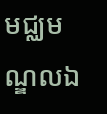មជ្ឈមណ្ឌលឯ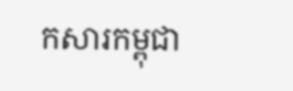កសារកម្ពុជា